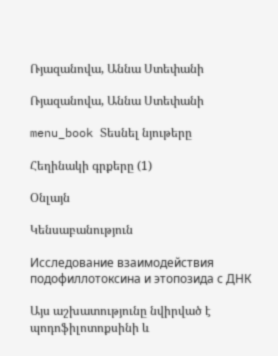Ռյազանովա, Աննա Ստեփանի

Ռյազանովա, Աննա Ստեփանի

menu_book Տեսնել նյութերը

Հեղինակի գրքերը (1)

Օնլայն

Կենսաբանություն

Исследование взаимодействия подофиллотоксина и этопозида с ДНК

Այս աշխատությունը նվիրված է պոդոֆիլոտոքսինի և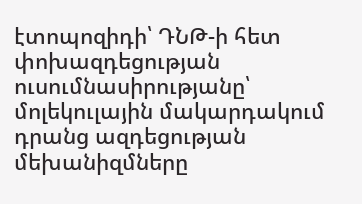էտոպոզիդի՝ ԴՆԹ-ի հետ փոխազդեցության ուսումնասիրությանը՝ մոլեկուլային մակարդակում դրանց ազդեցության մեխանիզմները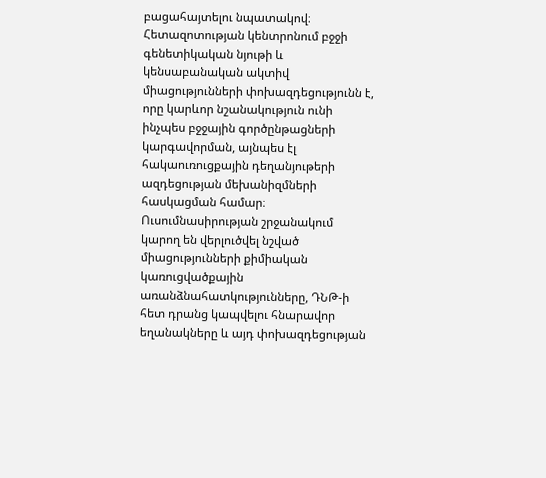բացահայտելու նպատակով։ Հետազոտության կենտրոնում բջջի գենետիկական նյութի և կենսաբանական ակտիվ միացությունների փոխազդեցությունն է, որը կարևոր նշանակություն ունի ինչպես բջջային գործընթացների կարգավորման, այնպես էլ հակաուռուցքային դեղանյութերի ազդեցության մեխանիզմների հասկացման համար։ Ուսումնասիրության շրջանակում կարող են վերլուծվել նշված միացությունների քիմիական կառուցվածքային առանձնահատկությունները, ԴՆԹ-ի հետ դրանց կապվելու հնարավոր եղանակները և այդ փոխազդեցության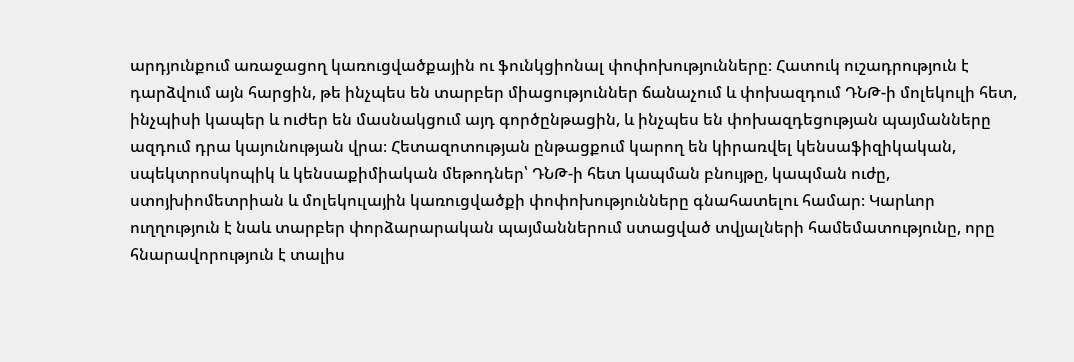արդյունքում առաջացող կառուցվածքային ու ֆունկցիոնալ փոփոխությունները։ Հատուկ ուշադրություն է դարձվում այն հարցին, թե ինչպես են տարբեր միացություններ ճանաչում և փոխազդում ԴՆԹ-ի մոլեկուլի հետ, ինչպիսի կապեր և ուժեր են մասնակցում այդ գործընթացին, և ինչպես են փոխազդեցության պայմանները ազդում դրա կայունության վրա։ Հետազոտության ընթացքում կարող են կիրառվել կենսաֆիզիկական, սպեկտրոսկոպիկ և կենսաքիմիական մեթոդներ՝ ԴՆԹ-ի հետ կապման բնույթը, կապման ուժը, ստոյխիոմետրիան և մոլեկուլային կառուցվածքի փոփոխությունները գնահատելու համար։ Կարևոր ուղղություն է նաև տարբեր փորձարարական պայմաններում ստացված տվյալների համեմատությունը, որը հնարավորություն է տալիս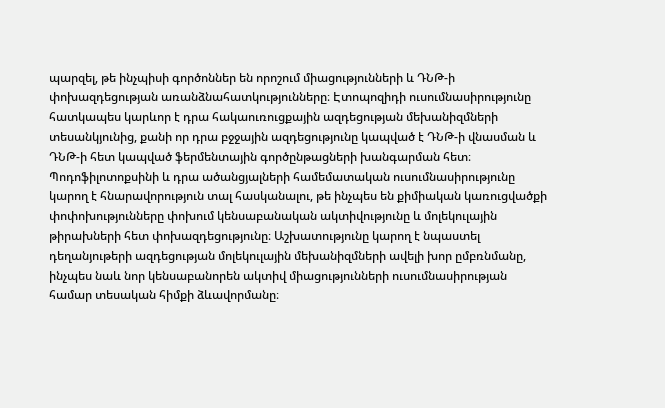պարզել, թե ինչպիսի գործոններ են որոշում միացությունների և ԴՆԹ-ի փոխազդեցության առանձնահատկությունները։ Էտոպոզիդի ուսումնասիրությունը հատկապես կարևոր է դրա հակաուռուցքային ազդեցության մեխանիզմների տեսանկյունից, քանի որ դրա բջջային ազդեցությունը կապված է ԴՆԹ-ի վնասման և ԴՆԹ-ի հետ կապված ֆերմենտային գործընթացների խանգարման հետ։ Պոդոֆիլոտոքսինի և դրա ածանցյալների համեմատական ուսումնասիրությունը կարող է հնարավորություն տալ հասկանալու, թե ինչպես են քիմիական կառուցվածքի փոփոխությունները փոխում կենսաբանական ակտիվությունը և մոլեկուլային թիրախների հետ փոխազդեցությունը։ Աշխատությունը կարող է նպաստել դեղանյութերի ազդեցության մոլեկուլային մեխանիզմների ավելի խոր ըմբռնմանը, ինչպես նաև նոր կենսաբանորեն ակտիվ միացությունների ուսումնասիրության համար տեսական հիմքի ձևավորմանը։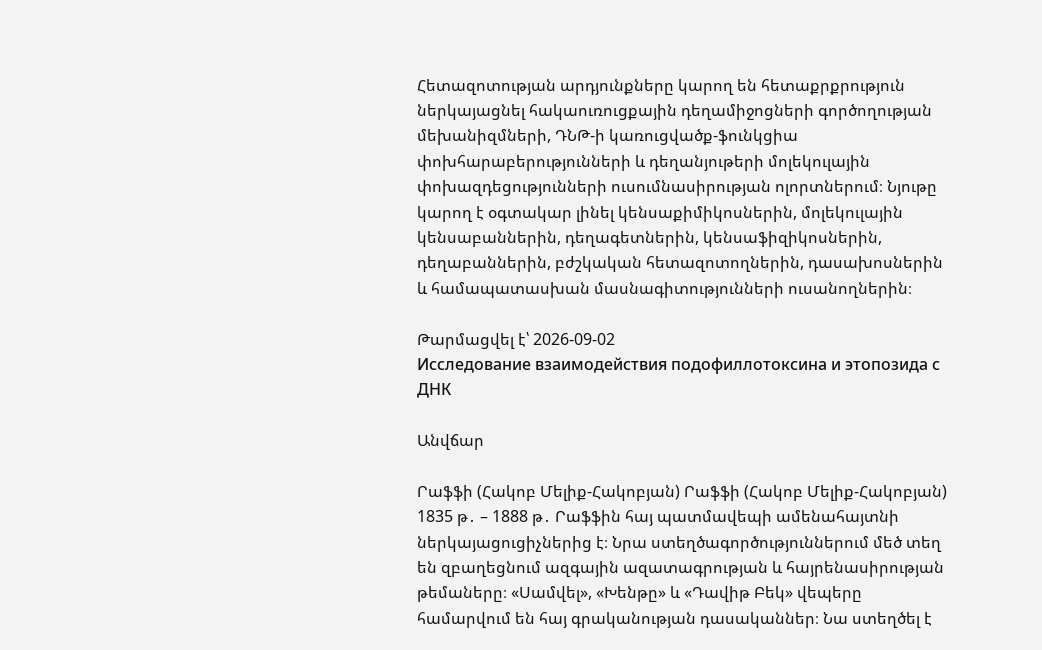Հետազոտության արդյունքները կարող են հետաքրքրություն ներկայացնել հակաուռուցքային դեղամիջոցների գործողության մեխանիզմների, ԴՆԹ-ի կառուցվածք-ֆունկցիա փոխհարաբերությունների և դեղանյութերի մոլեկուլային փոխազդեցությունների ուսումնասիրության ոլորտներում։ Նյութը կարող է օգտակար լինել կենսաքիմիկոսներին, մոլեկուլային կենսաբաններին, դեղագետներին, կենսաֆիզիկոսներին, դեղաբաններին, բժշկական հետազոտողներին, դասախոսներին և համապատասխան մասնագիտությունների ուսանողներին։

Թարմացվել է՝ 2026-09-02
Исследование взаимодействия подофиллотоксина и этопозида с ДНК

Անվճար

Րաֆֆի (Հակոբ Մելիք-Հակոբյան) Րաֆֆի (Հակոբ Մելիք-Հակոբյան) 1835 թ․ – 1888 թ․ Րաֆֆին հայ պատմավեպի ամենահայտնի ներկայացուցիչներից է։ Նրա ստեղծագործություններում մեծ տեղ են զբաղեցնում ազգային ազատագրության և հայրենասիրության թեմաները։ «Սամվել», «Խենթը» և «Դավիթ Բեկ» վեպերը համարվում են հայ գրականության դասականներ։ Նա ստեղծել է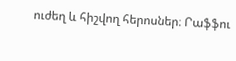ուժեղ և հիշվող հերոսներ։ Րաֆֆու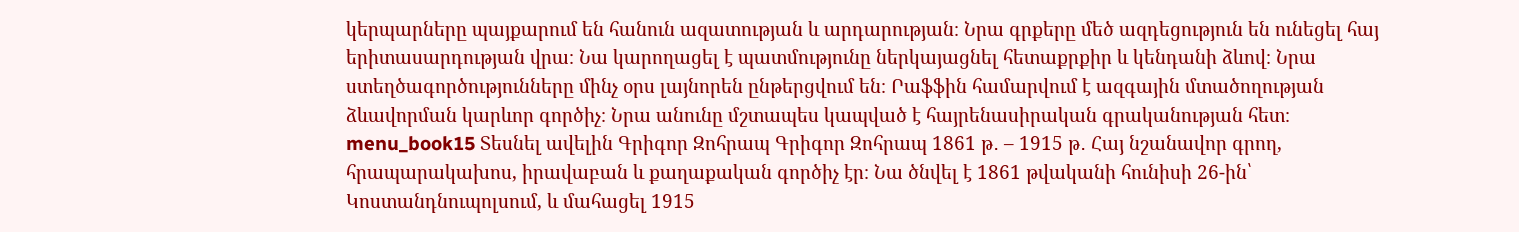կերպարները պայքարում են հանուն ազատության և արդարության։ Նրա գրքերը մեծ ազդեցություն են ունեցել հայ երիտասարդության վրա։ Նա կարողացել է պատմությունը ներկայացնել հետաքրքիր և կենդանի ձևով։ Նրա ստեղծագործությունները մինչ օրս լայնորեն ընթերցվում են։ Րաֆֆին համարվում է ազգային մտածողության ձևավորման կարևոր գործիչ։ Նրա անունը մշտապես կապված է հայրենասիրական գրականության հետ։ menu_book15 Տեսնել ավելին Գրիգոր Զոհրապ Գրիգոր Զոհրապ 1861 թ․ – 1915 թ․ Հայ նշանավոր գրող, հրապարակախոս, իրավաբան և քաղաքական գործիչ էր։ Նա ծնվել է 1861 թվականի հունիսի 26-ին՝ Կոստանդնուպոլսում, և մահացել 1915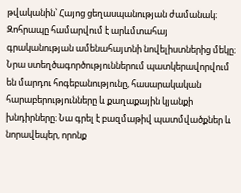թվականին՝ Հայոց ցեղասպանության ժամանակ։ Զոհրապը համարվում է արևմտահայ գրականության ամենահայտնի նովելիստներից մեկը։ Նրա ստեղծագործություններում պատկերավորվում են մարդու հոգեբանությունը, հասարակական հարաբերությունները և քաղաքային կյանքի խնդիրները։ Նա գրել է բազմաթիվ պատմվածքներ և նորավեպեր, որոնք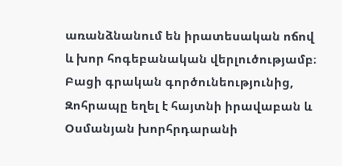առանձնանում են իրատեսական ոճով և խոր հոգեբանական վերլուծությամբ։ Բացի գրական գործունեությունից, Զոհրապը եղել է հայտնի իրավաբան և Օսմանյան խորհրդարանի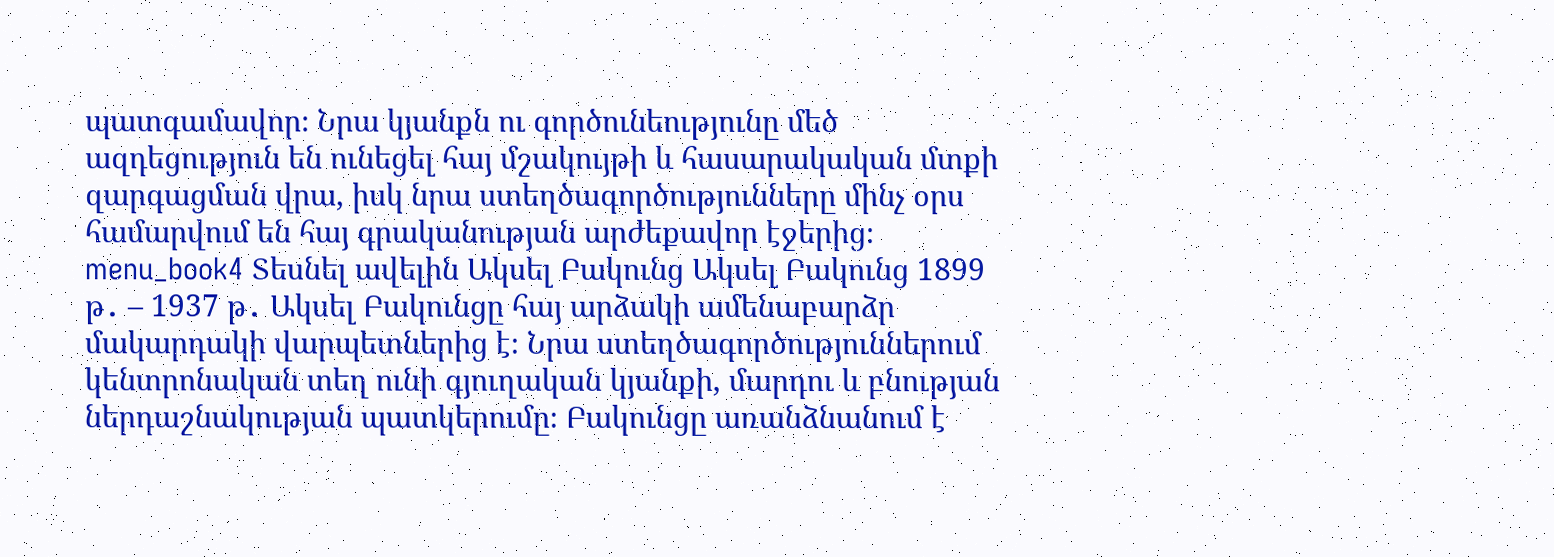պատգամավոր։ Նրա կյանքն ու գործունեությունը մեծ ազդեցություն են ունեցել հայ մշակույթի և հասարակական մտքի զարգացման վրա, իսկ նրա ստեղծագործությունները մինչ օրս համարվում են հայ գրականության արժեքավոր էջերից։ menu_book4 Տեսնել ավելին Ակսել Բակունց Ակսել Բակունց 1899 թ․ – 1937 թ․ Ակսել Բակունցը հայ արձակի ամենաբարձր մակարդակի վարպետներից է։ Նրա ստեղծագործություններում կենտրոնական տեղ ունի գյուղական կյանքի, մարդու և բնության ներդաշնակության պատկերումը։ Բակունցը առանձնանում է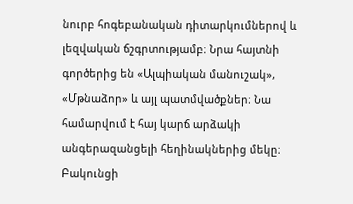նուրբ հոգեբանական դիտարկումներով և լեզվական ճշգրտությամբ։ Նրա հայտնի գործերից են «Ալպիական մանուշակ», «Մթնաձոր» և այլ պատմվածքներ։ Նա համարվում է հայ կարճ արձակի անգերազանցելի հեղինակներից մեկը։ Բակունցի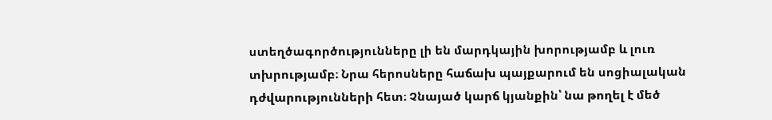ստեղծագործությունները լի են մարդկային խորությամբ և լուռ տխրությամբ։ Նրա հերոսները հաճախ պայքարում են սոցիալական դժվարությունների հետ։ Չնայած կարճ կյանքին՝ նա թողել է մեծ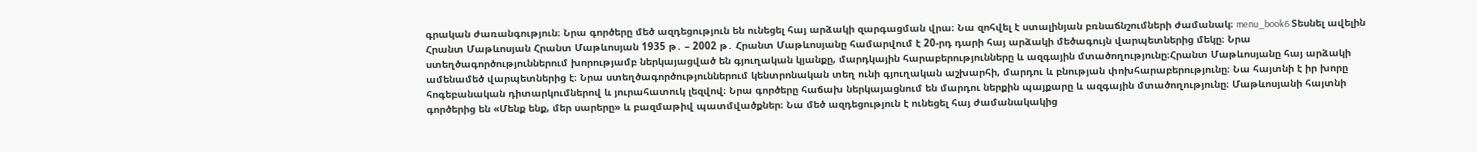գրական ժառանգություն։ Նրա գործերը մեծ ազդեցություն են ունեցել հայ արձակի զարգացման վրա։ Նա զոհվել է ստալինյան բռնաճնշումների ժամանակ։ menu_book6 Տեսնել ավելին Հրանտ Մաթևոսյան Հրանտ Մաթևոսյան 1935 թ․ – 2002 թ․ Հրանտ Մաթևոսյանը համարվում է 20-րդ դարի հայ արձակի մեծագույն վարպետներից մեկը։ Նրա ստեղծագործություններում խորությամբ ներկայացված են գյուղական կյանքը, մարդկային հարաբերությունները և ազգային մտածողությունը։Հրանտ Մաթևոսյանը հայ արձակի ամենամեծ վարպետներից է։ Նրա ստեղծագործություններում կենտրոնական տեղ ունի գյուղական աշխարհի, մարդու և բնության փոխհարաբերությունը։ Նա հայտնի է իր խորը հոգեբանական դիտարկումներով և յուրահատուկ լեզվով։ Նրա գործերը հաճախ ներկայացնում են մարդու ներքին պայքարը և ազգային մտածողությունը։ Մաթևոսյանի հայտնի գործերից են «Մենք ենք, մեր սարերը» և բազմաթիվ պատմվածքներ։ Նա մեծ ազդեցություն է ունեցել հայ ժամանակակից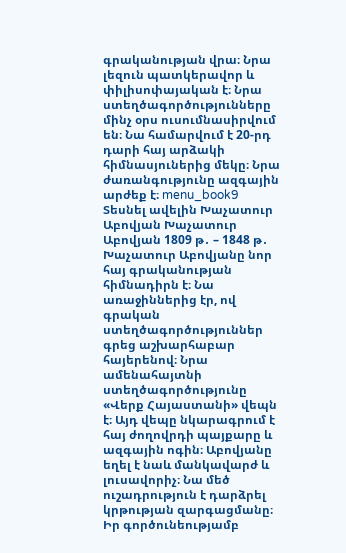գրականության վրա։ Նրա լեզուն պատկերավոր և փիլիսոփայական է։ Նրա ստեղծագործությունները մինչ օրս ուսումնասիրվում են։ Նա համարվում է 20-րդ դարի հայ արձակի հիմնասյուներից մեկը։ Նրա ժառանգությունը ազգային արժեք է։ menu_book9 Տեսնել ավելին Խաչատուր Աբովյան Խաչատուր Աբովյան 1809 թ․ – 1848 թ․ Խաչատուր Աբովյանը նոր հայ գրականության հիմնադիրն է։ Նա առաջիններից էր, ով գրական ստեղծագործություններ գրեց աշխարհաբար հայերենով։ Նրա ամենահայտնի ստեղծագործությունը «Վերք Հայաստանի» վեպն է։ Այդ վեպը նկարագրում է հայ ժողովրդի պայքարը և ազգային ոգին։ Աբովյանը եղել է նաև մանկավարժ և լուսավորիչ։ Նա մեծ ուշադրություն է դարձրել կրթության զարգացմանը։ Իր գործունեությամբ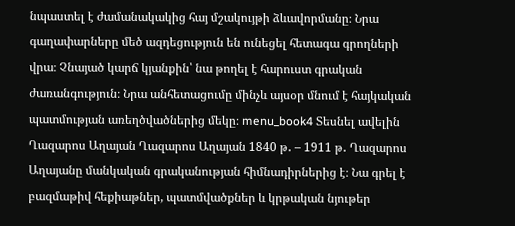նպաստել է ժամանակակից հայ մշակույթի ձևավորմանը։ Նրա գաղափարները մեծ ազդեցություն են ունեցել հետագա գրողների վրա։ Չնայած կարճ կյանքին՝ նա թողել է հարուստ գրական ժառանգություն։ Նրա անհետացումը մինչև այսօր մնում է հայկական պատմության առեղծվածներից մեկը։ menu_book4 Տեսնել ավելին Ղազարոս Աղայան Ղազարոս Աղայան 1840 թ․ – 1911 թ․ Ղազարոս Աղայանը մանկական գրականության հիմնադիրներից է։ Նա գրել է բազմաթիվ հեքիաթներ, պատմվածքներ և կրթական նյութեր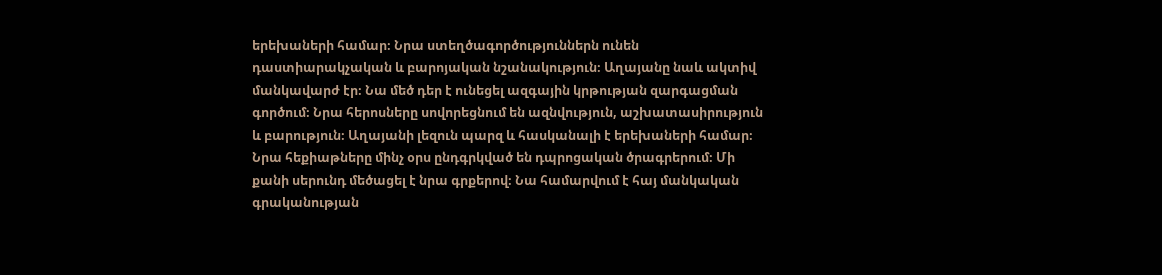երեխաների համար։ Նրա ստեղծագործություններն ունեն դաստիարակչական և բարոյական նշանակություն։ Աղայանը նաև ակտիվ մանկավարժ էր։ Նա մեծ դեր է ունեցել ազգային կրթության զարգացման գործում։ Նրա հերոսները սովորեցնում են ազնվություն, աշխատասիրություն և բարություն։ Աղայանի լեզուն պարզ և հասկանալի է երեխաների համար։ Նրա հեքիաթները մինչ օրս ընդգրկված են դպրոցական ծրագրերում։ Մի քանի սերունդ մեծացել է նրա գրքերով։ Նա համարվում է հայ մանկական գրականության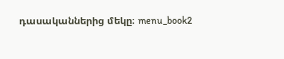դասականներից մեկը։ menu_book2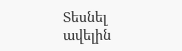Տեսնել ավելին